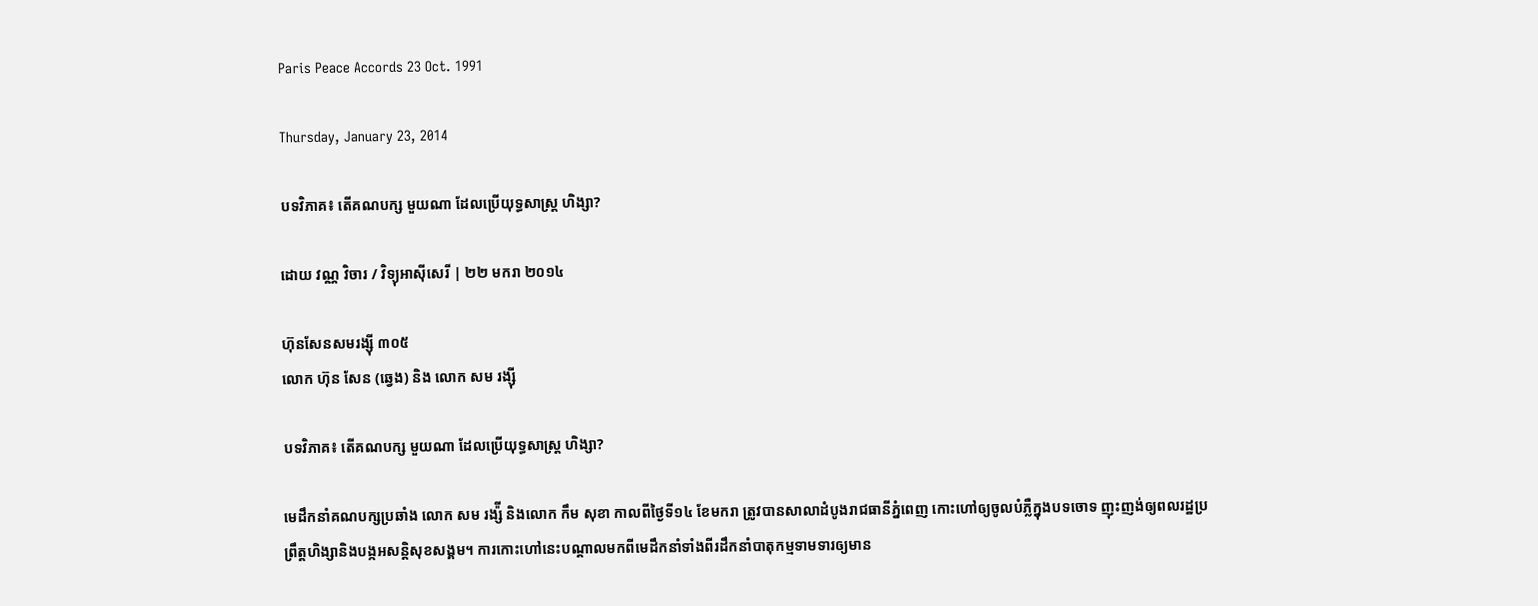Paris Peace Accords 23 Oct. 1991

Thursday, January 23, 2014

បទវិភាគ៖ តើគណបក្ស មួយណា ដែលប្រើយុទ្ធសាស្ត្រ ហិង្សា?

ដោយ វណ្ណ វិចារ / វិទ្យុអាស៊ីសេរី | ២២ មករា ២០១៤

ហ៊ុនសែនសមរង្ស៊ី ៣០៥
លោក ហ៊ុន សែន (ឆ្វេង) និង លោក សម រង្ស៊ី

បទវិភាគ៖ តើគណបក្ស មួយណា ដែលប្រើយុទ្ធសាស្ត្រ ហិង្សា?

មេដឹកនាំគណបក្សប្រឆាំង លោក សម រង្ស៉ី និងលោក កឹម សុខា កាលពីថ្ងៃទី១៤ ខែមករា ត្រូវបានសាលាដំបូងរាជធានីភ្នំពេញ កោះហៅឲ្យចូលបំភ្លឺក្នុងបទចោទ ញុះញង់ឲ្យពលរដ្ឋប្រព្រឹត្តហិង្សានិងបង្កអសន្តិសុខសង្គម។ ការកោះហៅនេះបណ្ដាលមកពីមេដឹកនាំទាំងពីរដឹកនាំបាតុកម្មទាមទារឲ្យមាន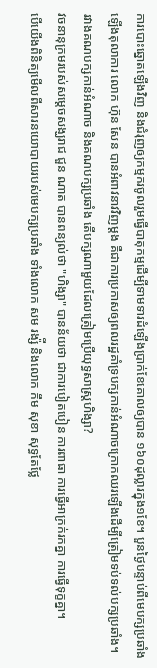ការបោះឆ្នោតឡើងវិញ និងជំរុញឲ្យកម្មករចូលរួមធ្វើបាតុកម្មដើម្បីទាមទារដំឡើងប្រាក់ខែគោលឲ្យបាន ១៦០ដុល្លារក្នុង១ខែ។ បួនថ្ងៃបន្ទាប់ពីមេបក្សប្រឆាំងឡើងតុលាការ លោក ហ៊ុន សែន បានអំពាវនាវវិញម្ដង គឺជាការប្រកាសឲ្យពលរដ្ឋគាំទ្របក្សកាន់អំណាចក្រោកឈរឡើងដើម្បីត្រៀមទប់ទល់បក្សប្រឆាំង។
រវាងគណបក្សកាន់អំណាច និងគណបក្សប្រឆាំង តើបក្សណាមួយដែលត្រៀមប្រើយុទ្ធសាស្ត្រហិង្សា?
វចនានុក្រមរបស់សម្ដេចសង្ឃរាជ ជួន ណាត បានពន្យល់ថា "ហិង្សា" បានន័យថា ជាការបៀតបៀន ការពាធា ការធ្វើអាក្រក់រកគ្នា ការធ្វើទុក្ខគ្នា។
បើយើងពិនិត្យមើលពីសារនយោបាយរបស់មេបក្សប្រឆាំង ទាំងលោក សម រង្ស៉ី និងលោក កឹម សុខា សុទ្ធតែថ្លែ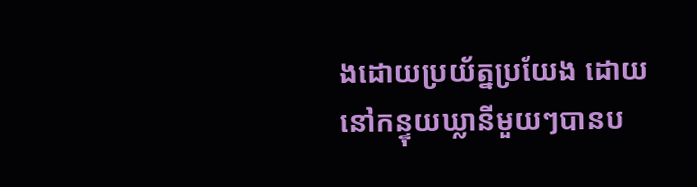ងដោយប្រយ័ត្នប្រយែង ដោយនៅកន្ទុយឃ្លានីមួយៗបានប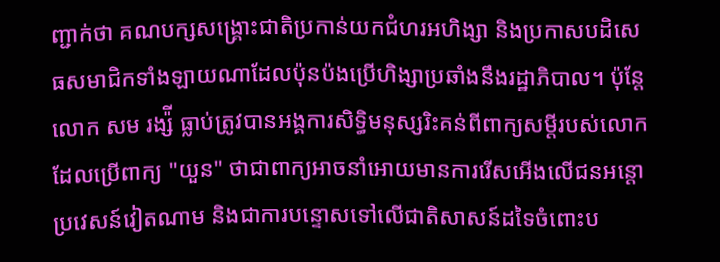ញ្ជាក់ថា គណបក្សសង្គ្រោះជាតិប្រកាន់យកជំហរអហិង្សា និងប្រកាសបដិសេធសមាជិកទាំងឡាយណាដែលប៉ុនប៉ងប្រើហិង្សាប្រឆាំងនឹងរដ្ឋាភិបាល។ ប៉ុន្តែលោក សម រង្ស៉ី ធ្លាប់ត្រូវបានអង្គការសិទ្ធិមនុស្សរិះគន់ពីពាក្យសម្ដីរបស់លោកដែលប្រើពាក្យ "យួន" ថាជាពាក្យអាចនាំអោយមានការរើសអើងលើជនអន្តោប្រវេសន៍វៀតណាម និងជាការបន្ទោសទៅលើជាតិសាសន៍ដទៃចំពោះប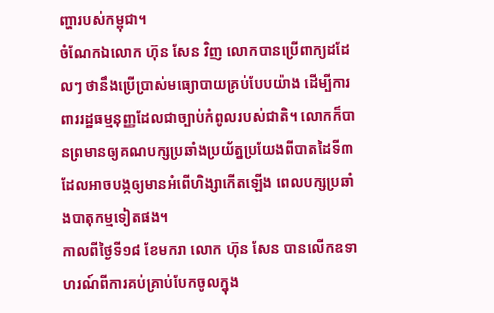ញ្ហារបស់កម្ពុជា។
ចំណែកឯលោក ហ៊ុន សែន វិញ លោកបានប្រើពាក្យដដែលៗ ថានឹងប្រើប្រាស់មធ្យោបាយគ្រប់បែបយ៉ាង ដើម្បីការពាររដ្ឋធម្មនុញ្ញដែលជាច្បាប់កំពូលរបស់ជាតិ។ លោកក៏បានព្រមានឲ្យគណបក្សប្រឆាំងប្រយ័ត្នប្រយែងពីបាតដៃទី៣ ដែលអាចបង្កឲ្យមានអំពើហិង្សាកើតឡើង ពេលបក្សប្រឆាំងបាតុកម្មទៀតផង។
កាលពីថ្ងៃទី១៨ ខែមករា លោក ហ៊ុន សែន បានលើកឧទាហរណ៍ពីការគប់គ្រាប់បែកចូលក្នុង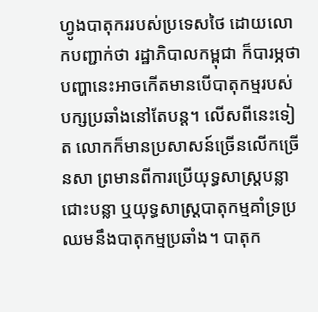ហ្វូងបាតុកររបស់ប្រទេសថៃ ដោយលោកបញ្ជាក់ថា រដ្ឋាភិបាលកម្ពុជា ក៏បារម្ភថាបញ្ហានេះអាចកើតមានបើបាតុកម្មរបស់បក្សប្រឆាំងនៅតែបន្ត។ លើសពីនេះទៀត លោកក៏មានប្រសាសន៍ច្រើនលើកច្រើនសា ព្រមានពីការប្រើយុទ្ធសាស្ត្របន្លាជោះបន្លា ឬយុទ្ធសាស្ត្របាតុកម្មគាំទ្រប្រឈមនឹងបាតុកម្មប្រឆាំង។ បាតុក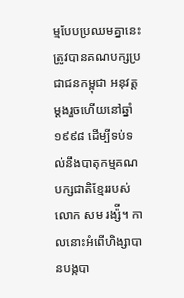ម្មបែបប្រឈមគ្នានេះ ត្រូវបានគណបក្សប្រជាជនកម្ពុជា អនុវត្តម្ដងរួចហើយនៅឆ្នាំ១៩៩៨ ដើម្បីទប់ទល់នឹងបាតុកម្មគណបក្សជាតិខ្មែររបស់លោក សម រង្ស៉ី។ កាលនោះអំពើហិង្សាបានបង្កបា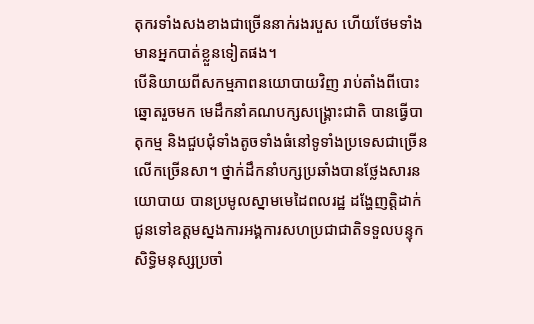តុករទាំងសងខាងជាច្រើននាក់រងរបួស ហើយថែមទាំងមានអ្នកបាត់ខ្លួនទៀតផង។
បើនិយាយពីសកម្មភាពនយោបាយវិញ រាប់តាំងពីបោះឆ្នោតរួចមក មេដឹកនាំគណបក្សសង្គ្រោះជាតិ បានធ្វើបាតុកម្ម និងជួបជុំទាំងតូចទាំងធំនៅទូទាំងប្រទេសជាច្រើនលើកច្រើនសា។ ថ្នាក់ដឹកនាំបក្សប្រឆាំងបានថ្លែងសារនយោបាយ បានប្រមូលស្នាមមេដៃពលរដ្ឋ ដង្ហែញត្តិដាក់ជូនទៅឧត្ដមស្នងការអង្គការសហប្រជាជាតិទទួលបន្ទុកសិទ្ធិមនុស្សប្រចាំ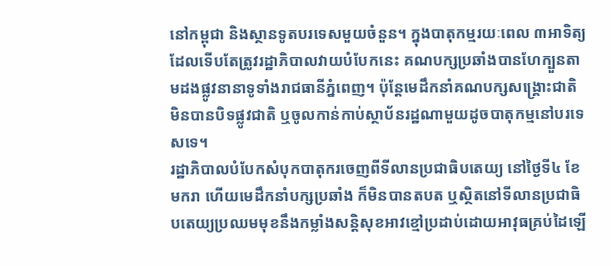នៅកម្ពុជា និងស្ថានទូតបរទេសមួយចំនួន។ ក្នុងបាតុកម្មរយៈពេល ៣អាទិត្យ ដែលទើបតែត្រូវរដ្ឋាភិបាលវាយបំបែកនេះ គណបក្សប្រឆាំងបានហែក្បួនតាមដងផ្លូវនានាទូទាំងរាជធានីភ្នំពេញ។ ប៉ុន្តែមេដឹកនាំគណបក្សសង្គ្រោះជាតិ មិនបានបិទផ្លូវជាតិ ឬចូលកាន់កាប់ស្ថាប័នរដ្ឋណាមួយដូចបាតុកម្មនៅបរទេសទេ។
រដ្ឋាភិបាលបំបែកសំបុកបាតុករចេញពីទីលានប្រជាធិបតេយ្យ នៅថ្ងៃទី៤ ខែមករា ហើយមេដឹកនាំបក្សប្រឆាំង ក៏មិនបានតបត ឬស្ថិតនៅទីលានប្រជាធិបតេយ្យប្រឈមមុខនឹងកម្លាំងសន្តិសុខអាវខ្មៅប្រដាប់ដោយអាវុធគ្រប់ដៃឡើ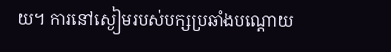យ។ ការនៅស្ងៀមរបស់បក្សប្រឆាំងបណ្ដោយ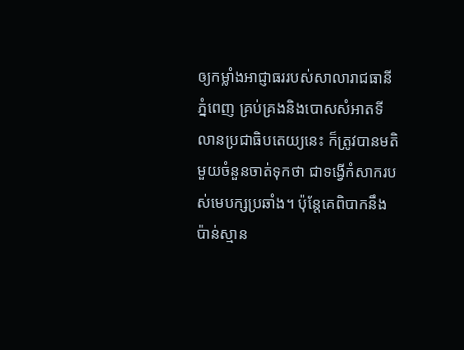ឲ្យកម្លាំងអាជ្ញាធររបស់សាលារាជធានីភ្នំពេញ គ្រប់គ្រងនិងបោសសំអាតទីលានប្រជាធិបតេយ្យនេះ ក៏ត្រូវបានមតិមួយចំនួនចាត់ទុកថា ជាទង្វើកំសាករបស់មេបក្សប្រឆាំង។ ប៉ុន្តែគេពិបាកនឹងប៉ាន់ស្មាន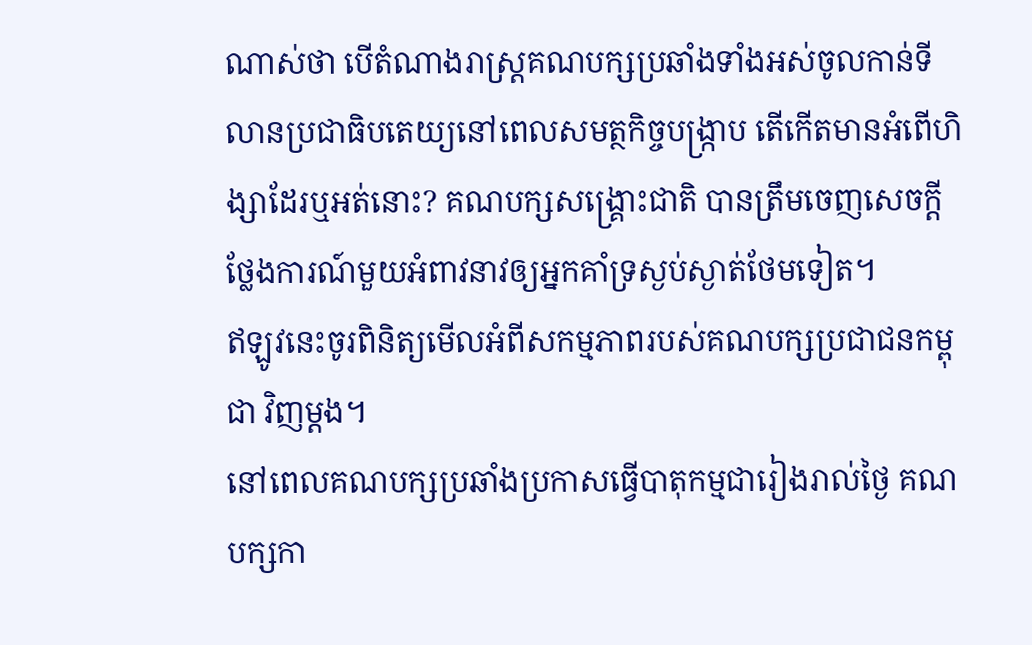ណាស់ថា បើតំណាងរាស្ត្រគណបក្សប្រឆាំងទាំងអស់ចូលកាន់ទីលានប្រជាធិបតេយ្យនៅពេលសមត្ថកិច្ចបង្ក្រាប តើកើតមានអំពើហិង្សាដែរឬអត់នោះ? គណបក្សសង្គ្រោះជាតិ បានត្រឹមចេញសេចក្ដីថ្លែងការណ៍មួយអំពាវនាវឲ្យអ្នកគាំទ្រស្ងប់ស្ងាត់ថែមទៀត។
ឥឡូវនេះចូរពិនិត្យមើលអំពីសកម្មភាពរបស់គណបក្សប្រជាជនកម្ពុជា វិញម្ដង។
នៅពេលគណបក្សប្រឆាំងប្រកាសធ្វើបាតុកម្មជារៀងរាល់ថ្ងៃ គណបក្សកា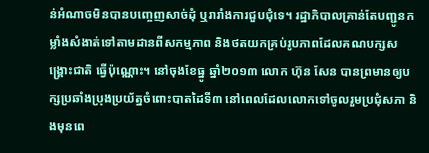ន់អំណាចមិនបានបញ្ចេញសាច់ដុំ ឬរារាំងការជួបជុំទេ។ រដ្ឋាភិបាលគ្រាន់តែបញ្ជូនកម្លាំងសំងាត់ទៅតាមដានពីសកម្មភាព និងថតយកគ្រប់រូបភាពដែលគណបក្សសង្គ្រោះជាតិ ធ្វើប៉ុណ្ណោះ។ នៅចុងខែធ្នូ ឆ្នាំ២០១៣ លោក ហ៊ុន សែន បានព្រមានឲ្យបក្សប្រឆាំងប្រុងប្រយ័ត្នចំពោះបាតដៃទី៣ នៅពេលដែលលោកទៅចូលរួមប្រជុំសភា និងមុនពេ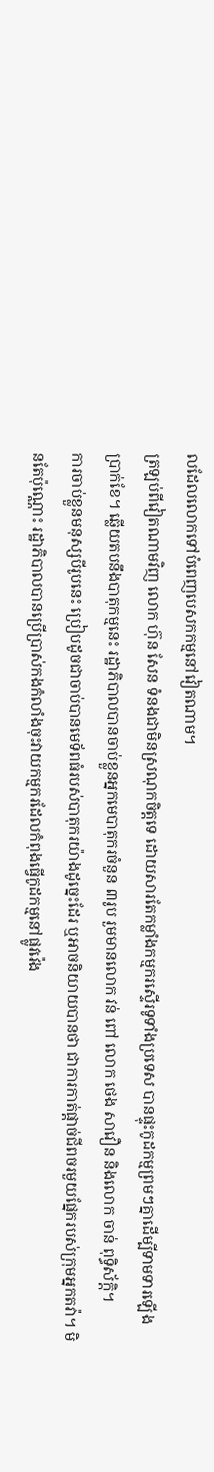លដែលលោកទៅបំពេញបេសកកម្មនៅវៀតណាម។
ត្រឡប់ពីវៀតណាមវិញ លោក ហ៊ុន សែន ទំនងជាមិនស្រណុកចិត្តទេ ដោយសារតែកម្លាំងកម្មករស្ទើរទូទាំងប្រទេស បានផ្ទុះកូដកម្មព្រមៗគ្នាដើម្បីទាមទារឡើងប្រាក់ខែ។ ឆ្លើយតបនឹងបាតុកម្មនេះ រដ្ឋាភិបាលបានចាប់ខ្លួនអ្នកមេបាតុករចំនួន ៣រូប រួមមានលោក វន់ ពៅ លោក ថេង សាវឿន និងលោក ចាន់ ពុទ្ធិស័ក្តិ។
ការចាប់ខ្លួនមនុស្សបីរូបនេះ ប្រៀបដូចជាចាប់បានមេទ័ពធំរបស់បាតុករយ៉ាងដូច្នេះដែរ ឬអាចនិយាយបានថា ជាការកាត់ផ្ដាច់ជីពចរមួយផ្នែករបស់ក្រុមអ្នកតវ៉ា។ មិនតែប៉ុណ្ណោះ រដ្ឋាភិបាលបានប្រើប្រាស់កងកំលាំងចុះវាយកម្មករដែលកំពុងធ្វើកូដកម្មនៅផ្លូវវ៉េង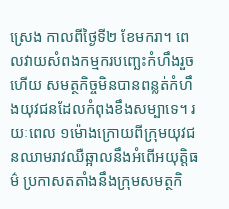ស្រេង កាលពីថ្ងៃទី២ ខែមករា។ ពេលវាយសំពងកម្មករបញ្ឆេះកំហឹងរួចហើយ សមត្ថកិច្ចមិនបានពន្លត់កំហឹងយុវជនដែលកំពុងខឹងសម្បាទេ។ រយៈពេល ១ម៉ោងក្រោយពីក្រុមយុវជនឈាមរាវឈឺឆ្អាលនឹងអំពើអយុត្តិធម៌ ប្រកាសតតាំងនឹងក្រុមសមត្ថកិ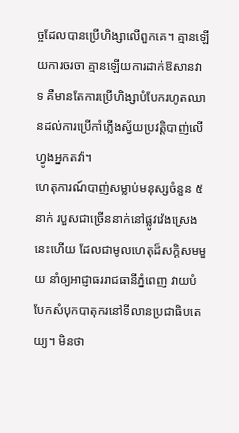ច្ចដែលបានប្រើហិង្សាលើពួកគេ។ គ្មានឡើយការចរចា គ្មានឡើយការដាក់ឱសានវាទ គឺមានតែការប្រើហិង្សាបំបែករហូតឈានដល់ការប្រើកាំភ្លើងស្វ័យប្រវត្តិបាញ់លើហ្វូងអ្នកតវ៉ា។
ហេតុការណ៍បាញ់សម្លាប់មនុស្សចំនួន ៥នាក់ របួសជាច្រើននាក់នៅផ្លូវវ៉េងស្រេង នេះហើយ ដែលជាមូលហេតុដ៏សក្ដិសមមួយ នាំឲ្យអាជ្ញាធររាជធានីភ្នំពេញ វាយបំបែកសំបុកបាតុករនៅទីលានប្រជាធិបតេយ្យ។ មិនថា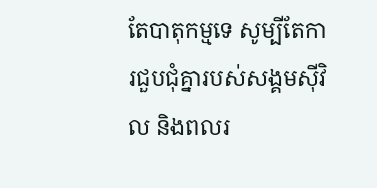តែបាតុកម្មទេ សូម្បីតែការជួបជុំគ្នារបស់សង្គមស៊ីវិល និងពលរ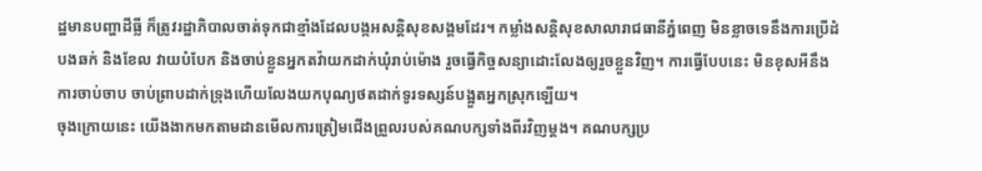ដ្ឋមានបញ្ហាដីធ្លី ក៏ត្រូវរដ្ឋាភិបាលចាត់ទុកជាខ្មាំងដែលបង្កអសន្តិសុខសង្គមដែរ។ កម្លាំងសន្តិសុខសាលារាជធានីភ្នំពេញ មិនខ្លាចទេនឹងការប្រើដំបងឆក់ និងខែល វាយបំបែក និងចាប់ខ្លួនអ្នកតវ៉ាយកដាក់ឃុំរាប់ម៉ោង រួចធ្វើកិច្ចសន្យាដោះលែងឲ្យរួចខ្លួនវិញ។ ការធ្វើបែបនេះ មិនខុសអីនឹងការចាប់ចាប ចាប់ព្រាបដាក់ទ្រុងហើយលែងយកបុណ្យថតដាក់ទូរទស្សន៍បង្អួតអ្នកស្រុកឡើយ។
ចុងក្រោយនេះ យើងងាកមកតាមដានមើលការត្រៀមជើងព្រួលរបស់គណបក្សទាំងពីរវិញម្តង។ គណបក្សប្រ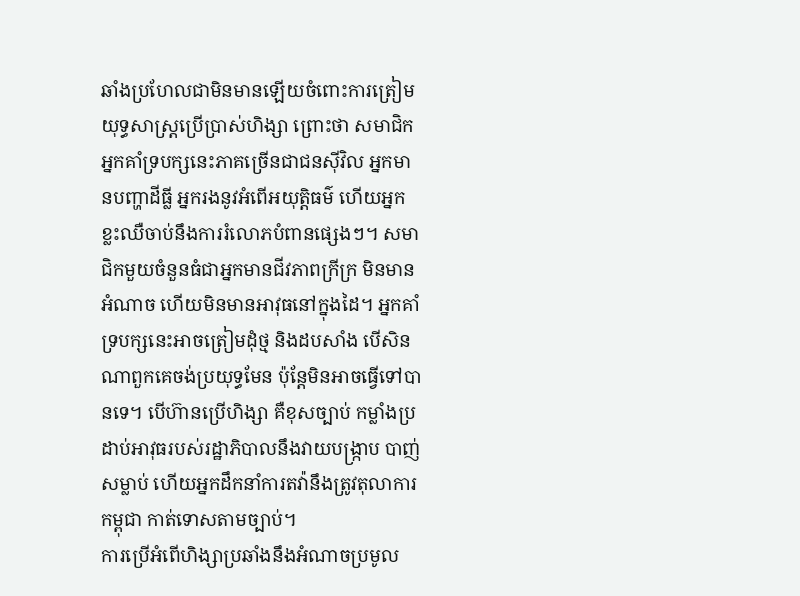ឆាំងប្រហែលជាមិនមានឡើយចំពោះការត្រៀមយុទ្ធសាស្ត្រប្រើប្រាស់ហិង្សា ព្រោះថា សមាជិកអ្នកគាំទ្របក្សនេះភាគច្រើនជាជនស៊ីវិល អ្នកមានបញ្ហាដីធ្លី អ្នករងនូវអំពើអយុត្តិធម៌ ហើយអ្នកខ្លះឈឺចាប់នឹងការរំលោភបំពានផ្សេងៗ។ សមាជិកមួយចំនួនធំជាអ្នកមានជីវភាពក្រីក្រ មិនមានអំណាច ហើយមិនមានអាវុធនៅក្នុងដៃ។ អ្នកគាំទ្របក្សនេះអាចត្រៀមដុំថ្ម និងដបសាំង បើសិនណាពួកគេចង់ប្រយុទ្ធមែន ប៉ុន្តែមិនអាចធ្វើទៅបានទេ។ បើហ៊ានប្រើហិង្សា គឺខុសច្បាប់ កម្លាំងប្រដាប់អាវុធរបស់រដ្ឋាភិបាលនឹងវាយបង្ក្រាប បាញ់សម្លាប់ ហើយអ្នកដឹកនាំការតវ៉ានឹងត្រូវតុលាការកម្ពុជា កាត់ទោសតាមច្បាប់។
ការប្រើអំពើហិង្សាប្រឆាំងនឹងអំណាចប្រមូល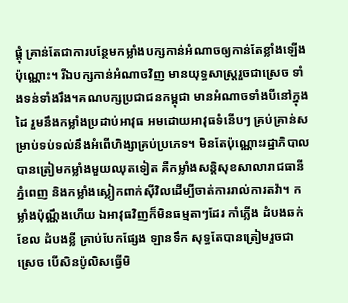ផ្តុំ គ្រាន់តែជាការបន្ថែមកម្លាំងបក្សកាន់អំណាចឲ្យកាន់តែខ្លាំងឡើងប៉ុណ្ណោះ។ រីឯបក្សកាន់អំណាចវិញ មានយុទ្ធសាស្ត្ររួចជាស្រេច ទាំងទន់ទាំងរឹង។គណបក្សប្រជាជនកម្ពុជា មានអំណាចទាំងបីនៅក្នុងដៃ រួមនឹងកម្លាំងប្រដាប់អាវុធ អមដោយអាវុធទំនើបៗ គ្រប់គ្រាន់សម្រាប់ទប់ទល់នឹងអំពើហិង្សាគ្រប់ប្រភេទ។ មិនតែប៉ុណ្ណោះរដ្ឋាភិបាលបានត្រៀមកម្លាំងមួយឈុតទៀត គឺកម្លាំងសន្តិសុខសាលារាជធានីភ្នំពេញ និងកម្លាំងស្លៀកពាក់ស៊ីវិលដើម្បីចាត់ការរាល់ការតវ៉ា។ កម្លាំងប៉ុណ្ណឹងហើយ ឯអាវុធវិញក៏មិនធម្មតាៗដែរ កាំភ្លើង ដំបងឆក់ ខែល ដំបងខ្លី គ្រាប់បែកផ្សែង ឡានទឹក សុទ្ធតែបានត្រៀមរួចជាស្រេច បើសិនប៉ូលិសធ្វើមិ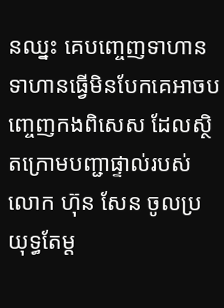នឈ្នះ គេបញ្ចេញទាហាន ទាហានធ្វើមិនបែកគេអាចបញ្ចេញកងពិសេស ដែលស្ថិតក្រោមបញ្ជាផ្ទាល់របស់លោក ហ៊ុន សែន ចូលប្រយុទ្ធតែម្ដ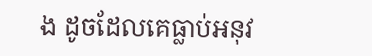ង ដូចដែលគេធ្លាប់អនុវ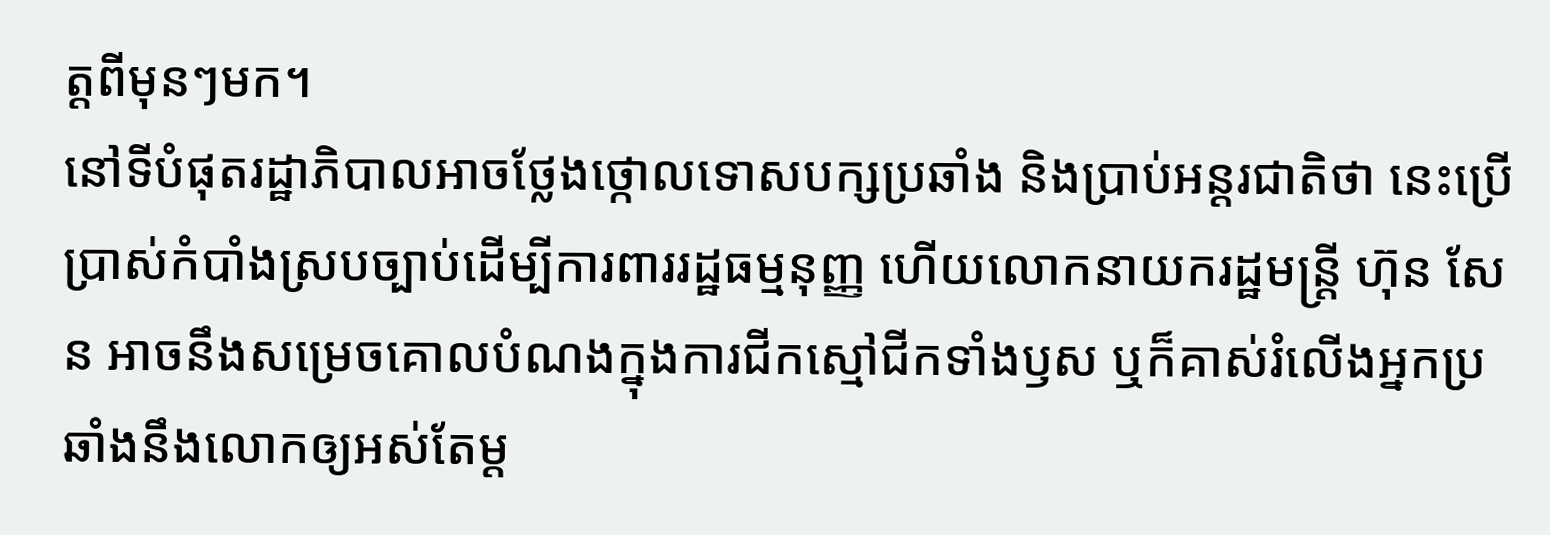ត្តពីមុនៗមក។
នៅទីបំផុតរដ្ឋាភិបាលអាចថ្លែងថ្កោលទោសបក្សប្រឆាំង និងប្រាប់អន្តរជាតិថា នេះប្រើប្រាស់កំបាំងស្របច្បាប់ដើម្បីការពាររដ្ឋធម្មនុញ្ញ ហើយលោកនាយករដ្ឋមន្ត្រី ហ៊ុន សែន អាចនឹងសម្រេចគោលបំណងក្នុងការជីកស្មៅជីកទាំងឫស ឬក៏គាស់រំលើងអ្នកប្រឆាំងនឹងលោកឲ្យអស់តែម្ដ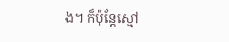ង។ ក៏ប៉ុន្តែស្មៅ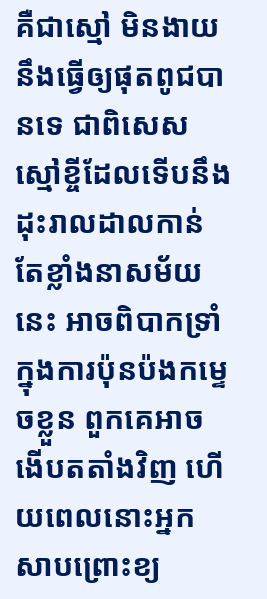គឺជាស្មៅ មិនងាយនឹងធ្វើឲ្យផុតពូជបានទេ ជាពិសេសស្មៅខ្ចីដែលទើបនឹងដុះរាលដាលកាន់តែខ្លាំងនាសម័យនេះ អាចពិបាកទ្រាំក្នុងការប៉ុនប៉ងកម្ទេចខ្លួន ពួកគេអាចងើបតតាំងវិញ ហើយពេលនោះអ្នកសាបព្រោះខ្យ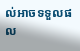ល់អាចទទួលផល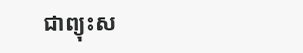ជាព្យុះស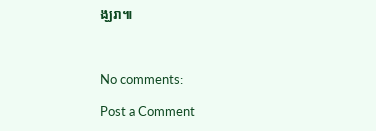ង្ឃរា៕



No comments:

Post a Comment